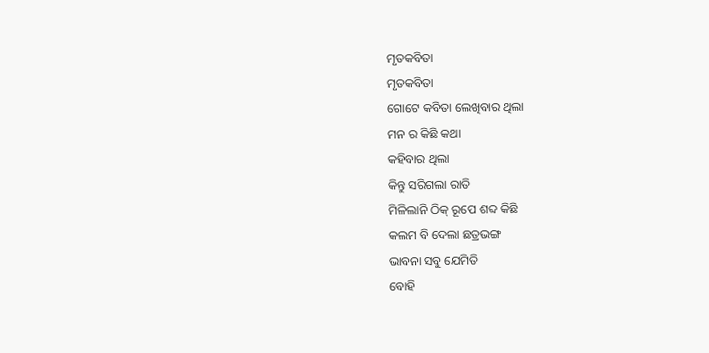ମୃତକବିତା
ମୃତକବିତା
ଗୋଟେ କବିତା ଲେଖିବାର ଥିଲା
ମନ ର କିଛି କଥା
କହିବାର ଥିଲା
କିନ୍ତୁ ସରିଗଲା ରାତି
ମିଳିଲାନି ଠିକ୍ ରୂପେ ଶବ୍ଦ କିଛି
କଲମ ବି ଦେଲା ଛତ୍ରଭଙ୍ଗ
ଭାବନା ସବୁ ଯେମିତି
ବୋହି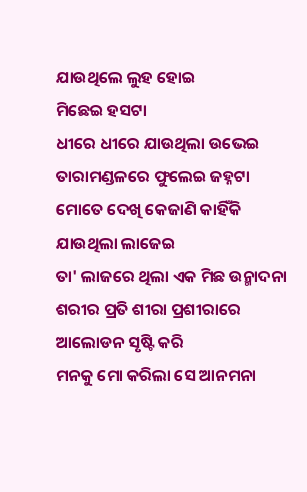ଯାଉଥିଲେ ଲୁହ ହୋଇ
ମିଛେଇ ହସଟା
ଧୀରେ ଧୀରେ ଯାଉଥିଲା ଉଭେଇ
ତାରାମଣ୍ଡଳରେ ଫୁଲେଇ ଜହ୍ନଟା
ମୋତେ ଦେଖି କେଜାଣି କାହିଁକି
ଯାଉଥିଲା ଲାଜେଇ
ତା' ଲାଜରେ ଥିଲା ଏକ ମିଛ ଉନ୍ମାଦନା
ଶରୀର ପ୍ରତି ଶୀରା ପ୍ରଶୀରାରେ
ଆଲୋଡନ ସୃଷ୍ଟି କରି
ମନକୁ ମୋ କରିଲା ସେ ଆନମନା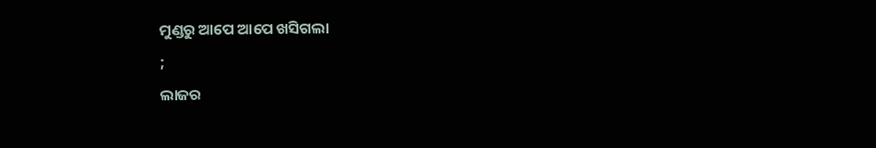ମୁଣ୍ଡରୁ ଆପେ ଆପେ ଖସିଗଲା
;
ଲାଜର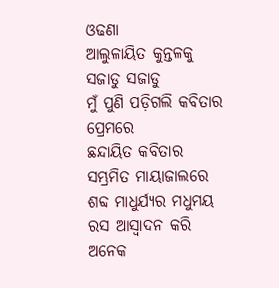ଓଢଣା
ଆଲୁଳାୟିତ କୁନ୍ତଳକୁ ସଜାଡୁ ସଜାଡୁ
ମୁଁ ପୁଣି ପଡ଼ିଗଲି କବିତାର ପ୍ରେମରେ
ଛନ୍ଦାୟିତ କବିତାର
ସମ୍ଭ୍ରମିତ ମାୟାଜାଲରେ
ଶବ୍ଦ ମାଧୁର୍ଯ୍ୟର ମଧୁମୟ ରସ ଆସ୍ଵାଦନ କରି
ଅନେକ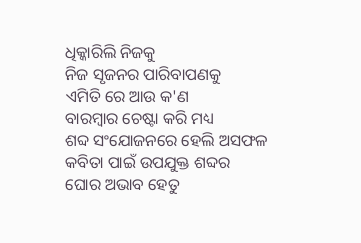ଧିକ୍କାରିଲି ନିଜକୁ
ନିଜ ସୃଜନର ପାରିବାପଣକୁ
ଏମିତି ରେ ଆଉ କ'ଣ
ବାରମ୍ବାର ଚେଷ୍ଟା କରି ମଧ୍ୟ
ଶବ୍ଦ ସଂଯୋଜନରେ ହେଲି ଅସଫଳ
କବିତା ପାଇଁ ଉପଯୁକ୍ତ ଶବ୍ଦର
ଘୋର ଅଭାବ ହେତୁ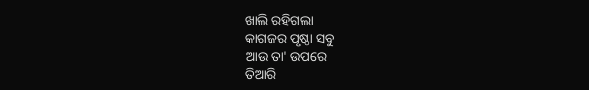ଖାଲି ରହିଗଲା
କାଗଜର ପୃଷ୍ଠା ସବୁ
ଆଉ ତା' ଉପରେ
ତିଆରି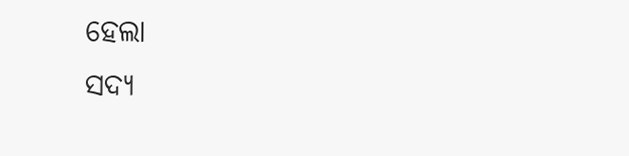ହେଲା
ସଦ୍ୟ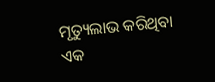ମୃତ୍ୟୁଲାଭ କରିଥିବା ଏକ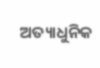ଅତ୍ୟାଧୁନିକ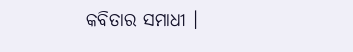କବିତାର ସମାଧୀ ।